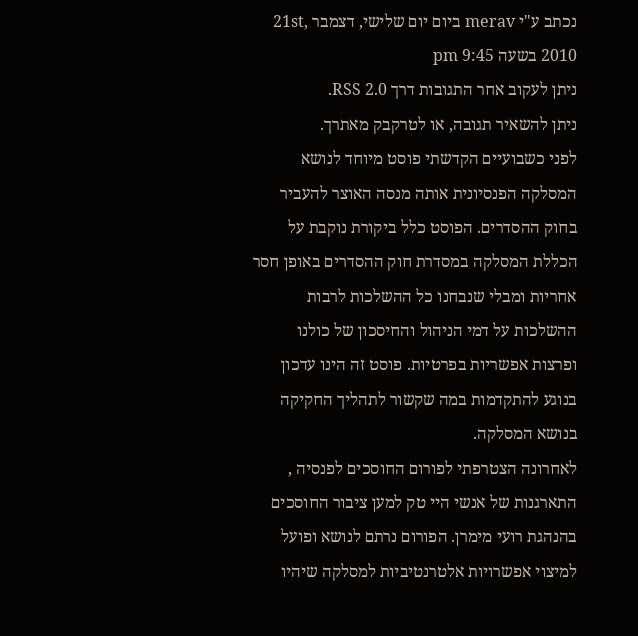נכתב ע"י merav ביום יום שלישי, דצמבר 21st, 2010 בשעה 9:45 pm
ניתן לעקוב אחר התגובות דרך RSS 2.0.
ניתן להשאיר תגובה, או לטרקבק מאתרך.
לפני כשבועיים הקדשתי פוסט מיוחד לנושא המסלקה הפנסיונית אותה מנסה האוצר להעביר בחוק ההסדרים. הפוסט כלל ביקורת נוקבת על הכללת המסלקה במסדרת חוק ההסדרים באופן חסר אחריות ומבלי שנבחנו כל ההשלכות לרבות ההשלכות על דמי הניהול והחיסכון של כולנו ופרצות אפשריות בפרטיות. פוסט זה הינו עדכון בנוגע להתקדמות במה שקשור לתהליך החקיקה בנושא המסלקה.
לאחרונה הצטרפתי לפורום החוסכים לפנסיה , התארגנות של אנשי היי טק למען ציבור החוסכים בהנהגת רועי מימרן. הפורום נרתם לנושא ופועל למיצוי אפשרויות אלטרנטיביות למסלקה שיהיו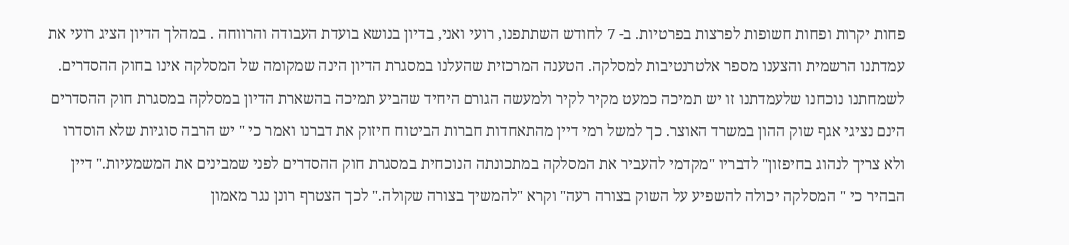פחות יקרות ופחות חשופות לפרצות בפרטיות. ב- 7 לחודש השתתפנו, רועי ואני, בדיון בנושא בועדת העבודה והרווחה . במהלך הדיון הציג רועי את עמדתנו הרשמית והצענו מספר אלטרנטיבות למסלקה. הטענה המרכזית שהעלנו במסגרת הדיון הינה שמקומה של המסלקה אינו בחוק ההסדרים. לשמחתנו נוכחנו שלעמדתנו זו יש תמיכה כמעט מקיר לקיר ולמעשה הגורם היחיד שהביע תמיכה בהשארת הדיון במסלקה במסגרת חוק ההסדרים הינם נציגי אגף שוק ההון במשרד האוצר. כך למשל רמי דיין מהתאחדות חברות הביטוח חיזוק את דברנו ואמר כי " יש הרבה סוגיות שלא הוסדרו ולא צריך לנהוג בחיפזון" לדבריו "מקדמי להעביר את המסלקה במתכונתה הנוכחית במסגרת חוק ההסדרים לפני שמבינים את המשמעיות." דיין הבהיר כי " המסלקה יכולה להשפיע על השוק בצורה רעה" וקרא "להמשיך בצורה שקולה." לכך הצטרף רונן נגר מאמון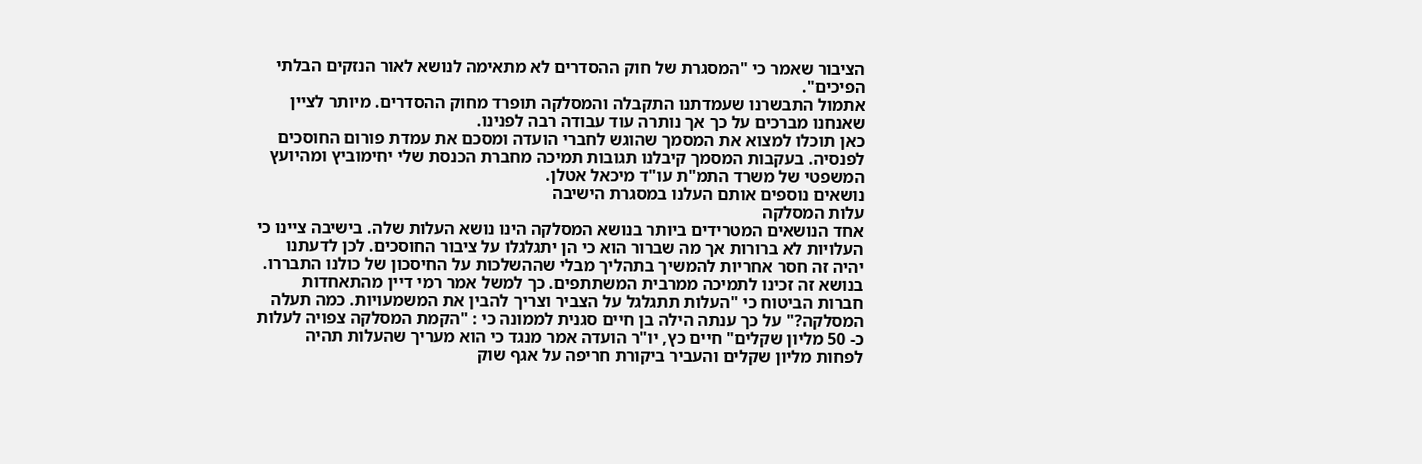הציבור שאמר כי "המסגרת של חוק ההסדרים לא מתאימה לנושא לאור הנזקים הבלתי הפיכים".
אתמול התבשרנו שעמדתנו התקבלה והמסלקה תופרד מחוק ההסדרים. מיותר לציין שאנחנו מברכים על כך אך נותרה עוד עבודה רבה לפנינו.
כאן תוכלו למצוא את המסמך שהוגש לחברי הועדה ומסכם את עמדת פורום החוסכים לפנסיה. בעקבות המסמך קיבלנו תגובות תמיכה מחברת הכנסת שלי יחימוביץ ומהיועץ המשפטי של משרד התמ"ת עו"ד מיכאל אטלן.
נושאים נוספים אותם העלנו במסגרת הישיבה
עלות המסלקה
אחד הנושאים המטרידים ביותר בנושא המסלקה הינו נושא העלות שלה. בישיבה ציינו כי העלויות לא ברורות אך מה שברור הוא כי הן יתגלגלו על ציבור החוסכים. לכן לדעתנו יהיה זה חסר אחריות להמשיך בתהליך מבלי שההשלכות על החיסכון של כולנו התבררו. בנושא זה זכינו לתמיכה ממרבית המשתתפים. כך למשל אמר רמי דיין מהתאחדות חברות הביטוח כי "העלות תתגלגל על הצביר וצריך להבין את המשמעויות. כמה תעלה המסלקה?" על כך ענתה הילה בן חיים סגנית לממונה כי : "הקמת המסלקה צפויה לעלות כ- 50 מליון שקלים" חיים כץ, יו"ר הועדה אמר מנגד כי הוא מעריך שהעלות תהיה לפחות מליון שקלים והעביר ביקורת חריפה על אגף שוק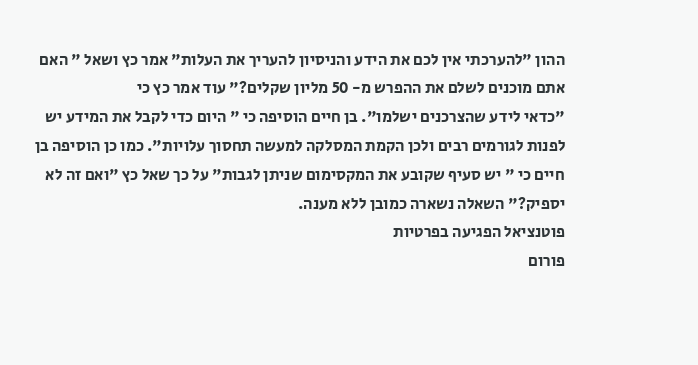ההון "להערכתי אין לכם את הידע והניסיון להעריך את העלות" אמר כץ ושאל " האם אתם מוכנים לשלם את ההפרש מ- 50 מליון שקלים?" עוד אמר כץ כי
"כדאי לידע שהצרכנים ישלמו". בן חיים הוסיפה כי " היום כדי לקבל את המידע יש לפנות לגורמים רבים ולכן הקמת המסלקה למעשה תחסוך עלויות". כמו כן הוסיפה בן חיים כי " יש סעיף שקובע את המקסימום שניתן לגבות" על כך שאל כץ "ואם זה לא יספיק?" השאלה נשארה כמובן ללא מענה.
פוטנציאל הפגיעה בפרטיות
פורום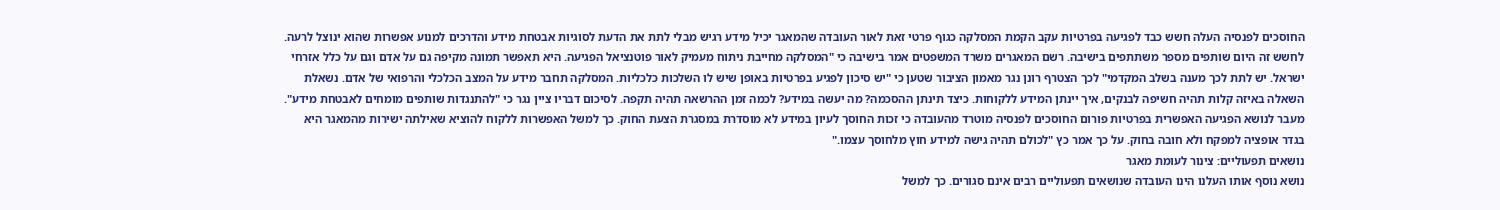החוסכים לפנסיה העלה חשש כבד לפגיעה בפרטיות עקב הקמת המסלקה כגוף פרטי זאת לאור העובדה שהמאגר יכיל מידע רגיש מבלי לתת את הדעת לסוגיות אבטחת מידע והדרכים למנוע אפשרות שהוא ינוצל לרעה. לחשש זה היום שותפים מספר משתתפים בישיבה. רשם המאגרים משרד המשפטים אמר בישיבה כי "המסלקה מחייבת ניתוח מעמיק לאור פוטנציאל הפגיעה. היא תאפשר תמונה מקיפה גם על אדם וגם על כלל אזרחי ישראל. יש לתת לכך מענה בשלב המקדמי" לכך הצטרף רונן נגר מאמון הציבור שטען כי "יש סיכון לפגיע בפרטיות באופן שיש לו השלכות כלכליות. המסלקה תחבר מידע על המצב הכלכלי והרפואי של אדם. נשאלת השאלה באיזה קלות תהיה חשיפה לבנקים, איך יינתן המידע ללקוחות. כיצד תינתן ההסכמה? מה יעשה במידע? לכמה זמן ההרשאה תהיה תקפה. לסיכום דבריו ציין נגר כי "להתנגדות שותפים מומחים לאבטחת מידע".
מעבר לנושא הפגיעה האפשרית בפרטיות פורום החוסכים לפנסיה מוטרד מהעובדה כי זכות החוסך לעיון במידע לא מוסדרת במסגרת הצעת החוק. כך למשל האפשרות ללקוח להוציא שאילתה ישירות מהמאגר היא בגדר אופציה למפקח ולא חובה בחוק. על כך אמר כץ "לכולם תהיה גישה למידע חוץ מלחוסך עצמו."
נושאים תפעוליים: צינור לעומת מאגר
נושא נוסף אותו העלנו הינו העובדה שנושאים תפעוליים רבים אינם סגורים. כך למשל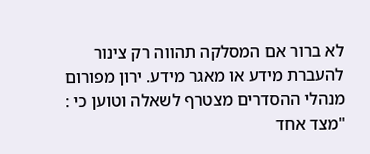לא ברור אם המסלקה תהווה רק צינור להעברת מידע או מאגר מידע. ירון מפורום מנהלי ההסדרים מצטרף לשאלה וטוען כי : "מצד אחד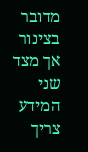מדובר בצינור אך מצד שני המידע צריך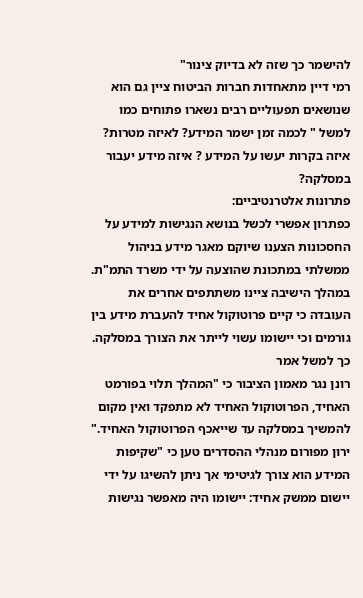להישמר כך שזה לא בדיוק צינור"
רמי דיין מתאחדות חברות הביטוח ציין גם הוא שנושאים תפעוליים רבים נשארו פתוחים כמו למשל " לכמה זמן ישמר המידע? לאיזה מטרות? איזה בקרות יעשו על המידע ? איזה מידע יעבור במסלקה?
פתרונות אלטרנטיביים:
כפתרון אפשרי לכשל בנושא הנגישות למידע על החסכונות הצענו שיוקם מאגר מידע בניהול ממשלתי במתכונת שהוצעה על ידי משרד התמ"ת. במהלך הישיבה ציינו משתתפים אחרים את העובדה כי קיים פרוטוקול אחיד להעברת מידע בין גורמים וכי יישומו עשוי לייתר את הצורך במסלקה. כך למשל אמר
רונן נגר מאמון הציבור כי "המהלך תלוי בפורמט האחיד, הפרוטוקול האחיד לא מתפקד ואין מקום להמשיך במסלקה עד שייאכף הפרוטוקול האחיד." ירון מפורום מנהלי ההסדרים טען כי "שקיפות המידע הוא צורך לגיטימי אך ניתן להשיגו על ידי יישום ממשק אחיד: יישומו היה מאפשר נגישות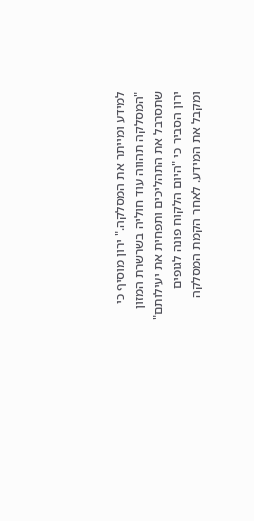למידע ומייתר את המסלקה." ירון מוסיף כי "המסלקה תהווה עוד חוליה בשרשרת המזון שתסרבל את התהליכים ותפחית את יעילותם" ירון הסביר כי "היום הלקוח פונה לגופים ומקבל את המידע. לאחר הקמת המסלקה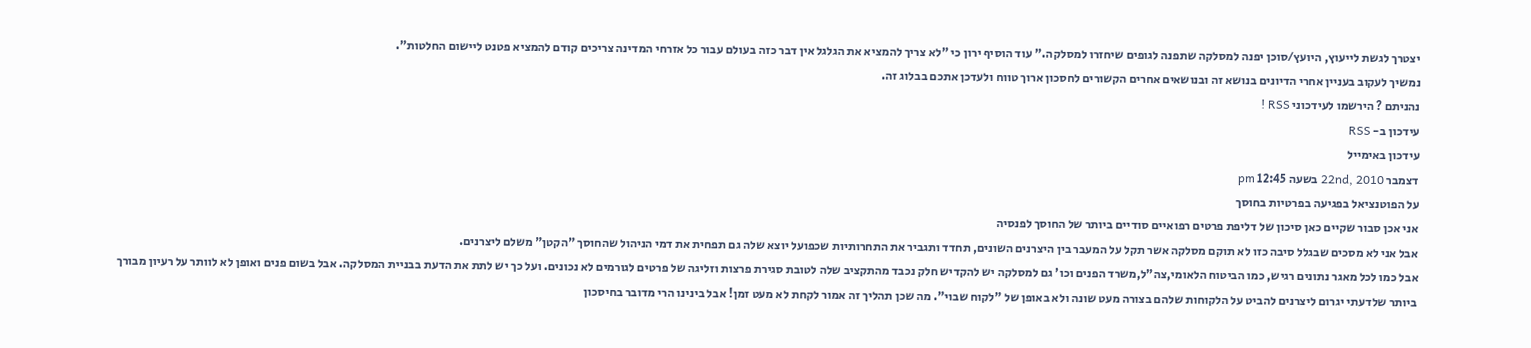יצטרך לגשת לייעוץ, היועץ/סוכן יפנה למסלקה שתפנה לגופים שיחזרו למסלקה." עוד הוסיף ירון כי "לא צריך להמציא את הגלגל אין דבר כזה בעולם עבור כל אזרחי המדינה צריכים קודם להמציא פטנט ליישום החלטות".
נמשיך לעקוב בעניין אחרי הדיונים בנושא זה ובנושאים אחרים הקשורים לחסכון ארוך טווח ולעדכן אתכם בבלוג זה.
נהניתם ? הירשמו לעידכוני RSS !
עידכון ב- RSS
עידכון באימייל
דצמבר 22nd, 2010 בשעה 12:45 pm
על הפוטנציאל בפגיעה בפרטיות בחוסך
אני אכן סבור שקיים כאן סיכון של דליפת פרטים רפואיים סודיים ביותר של החוסך לפנסיה
אבל אני לא מסכים שבגלל סיבה כזו לא תוקם מסלקה אשר תקל על המעבר בין היצרנים השונים, תחדד ותגביר את התחרותיות שכפועל יוצא שלה גם תפחית את דמי הניהול שהחוסך "הקטן" משלם ליצרנים.
אבל כמו לכל מאגר נתונים רגיש, כמו הביטוח הלאומי,צה"ל,משרד הפנים וכו' גם למסלקה יש להקדיש חלק נכבד מהתקציב שלה לטובת סגירת פרצות וזליגה של פרטים לגורמים לא נכונים. ועל כך יש לתת את הדעת בבניית המסלקה. אבל בשום פנים ואופן לא לוותר על רעיון מבורך ביותר שלדעתי יגרום ליצרנים להביט על הלקוחות שלהם בצורה מעט שונה ולא באופן של "לקוח שבוי". מה שכן תהליך זה אמור לקחת לא מעט זמן! אבל בינינו הרי מדובר בחיסכון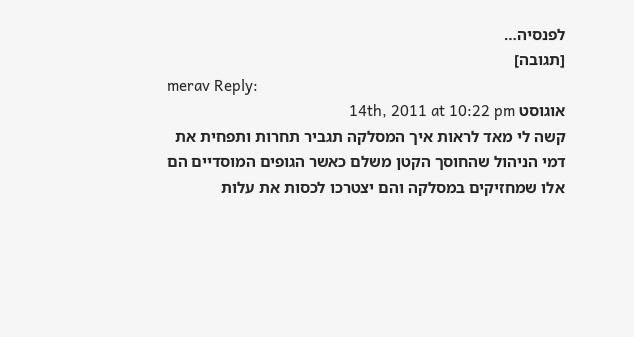לפנסיה…
[תגובה]
merav Reply:
אוגוסט 14th, 2011 at 10:22 pm
קשה לי מאד לראות איך המסלקה תגביר תחרות ותפחית את דמי הניהול שהחוסך הקטן משלם כאשר הגופים המוסדיים הם אלו שמחזיקים במסלקה והם יצטרכו לכסות את עלות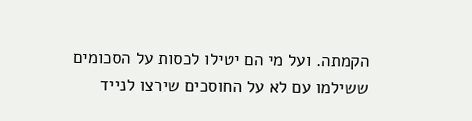הקמתה. ועל מי הם יטילו לכסות על הסכומים ששילמו עם לא על החוסכים שירצו לנייד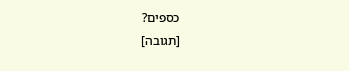כספים?
[תגובה]